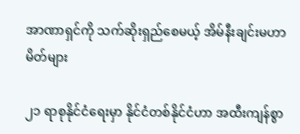အာဏာရှင်ကို သက်ဆိုးရှည်စေမယ့် အိမ်နီးချင်းမဟာမိတ်များ

၂၁ ရာစုနိုင်ငံရေးမှာ နိုင်ငံတစ်နိုင်ငံဟာ အထီးကျန်စွာ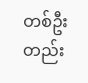တစ်ဦးတည်း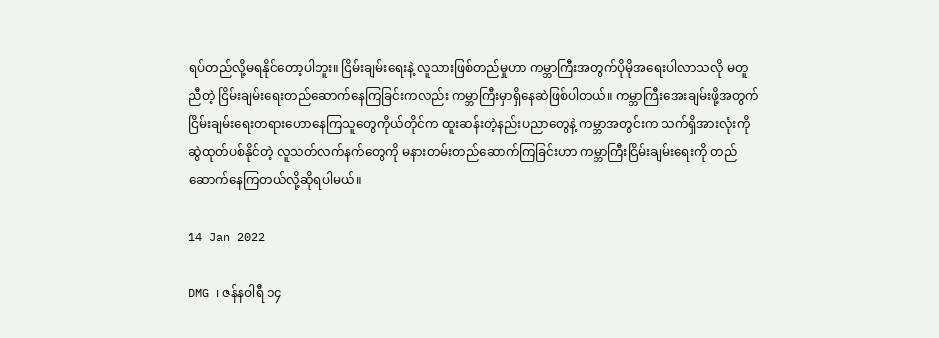ရပ်တည်လို့မရနိုင်တော့ပါဘူး။ ငြိမ်းချမ်းရေးနဲ့ လူသားဖြစ်တည်မှုဟာ ကမ္ဘာကြီးအတွက်ပိုမိုအရေးပါလာသလို မတူညီတဲ့ ငြိမ်းချမ်းရေးတည်ဆောက်နေကြခြင်းကလည်း ကမ္ဘာကြီးမှာရှိနေဆဲဖြစ်ပါတယ်။ ကမ္ဘာကြီးအေးချမ်းဖို့အတွက် ငြိမ်းချမ်းရေးတရားဟောနေကြသူတွေကိုယ်တိုင်က ထူးဆန်းတဲ့နည်းပညာတွေနဲ့ ကမ္ဘာအတွင်းက သက်ရှိအားလုံးကို ဆွဲထုတ်ပစ်နိုင်တဲ့ လူသတ်လက်နက်တွေကို မနားတမ်းတည်ဆောက်ကြခြင်းဟာ ကမ္ဘာကြီးငြိမ်းချမ်းရေးကို တည်ဆောက်နေကြတယ်လို့ဆိုရပါမယ်။

14 Jan 2022

DMG ၊ ဇန်နဝါရီ ၁၄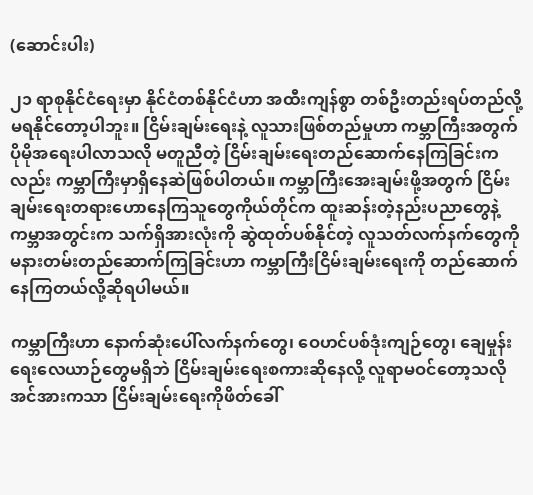(ဆောင်းပါး)

၂၁ ရာစုနိုင်ငံရေးမှာ နိုင်ငံတစ်နိုင်ငံဟာ အထီးကျန်စွာ တစ်ဦးတည်းရပ်တည်လို့မရနိုင်တော့ပါဘူး။ ငြိမ်းချမ်းရေးနဲ့ လူသားဖြစ်တည်မှုဟာ ကမ္ဘာကြီးအတွက်ပိုမိုအရေးပါလာသလို မတူညီတဲ့ ငြိမ်းချမ်းရေးတည်ဆောက်နေကြခြင်းကလည်း ကမ္ဘာကြီးမှာရှိနေဆဲဖြစ်ပါတယ်။ ကမ္ဘာကြီးအေးချမ်းဖို့အတွက် ငြိမ်းချမ်းရေးတရားဟောနေကြသူတွေကိုယ်တိုင်က ထူးဆန်းတဲ့နည်းပညာတွေနဲ့ ကမ္ဘာအတွင်းက သက်ရှိအားလုံးကို ဆွဲထုတ်ပစ်နိုင်တဲ့ လူသတ်လက်နက်တွေကို မနားတမ်းတည်ဆောက်ကြခြင်းဟာ ကမ္ဘာကြီးငြိမ်းချမ်းရေးကို တည်ဆောက်နေကြတယ်လို့ဆိုရပါမယ်။

ကမ္ဘာကြီးဟာ နောက်ဆုံးပေါ်လက်နက်တွေ၊ ဝေဟင်ပစ်ဒုံးကျဉ်တွေ၊ ချေမှုန်းရေးလေယာဉ်တွေမရှိဘဲ ငြိမ်းချမ်းရေးစကားဆိုနေလို့ လူရာမဝင်တော့သလို အင်အားကသာ ငြိမ်းချမ်းရေးကိုဖိတ်ခေါ်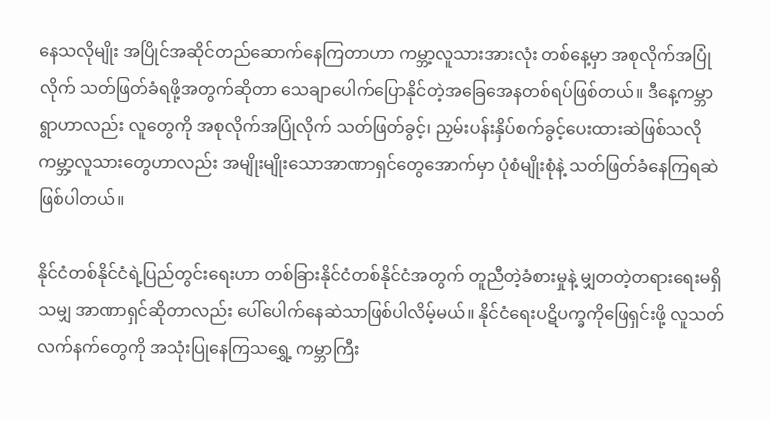နေသလိုမျိုး အပြိုင်အဆိုင်တည်ဆောက်နေကြတာဟာ ကမ္ဘာ့လူသားအားလုံး တစ်နေ့မှာ အစုလိုက်အပြုံလိုက် သတ်ဖြတ်ခံရဖို့အတွက်ဆိုတာ သေချာပေါက်ပြောနိုင်တဲ့အခြေအေနတစ်ရပ်ဖြစ်တယ်။ ဒီနေ့ကမ္ဘာရွာဟာလည်း လူတွေကို အစုလိုက်အပြုံလိုက် သတ်ဖြတ်ခွင့်၊ ညှမ်းပန်းနှိပ်စက်ခွင့်ပေးထားဆဲဖြစ်သလို ကမ္ဘာ့လူသားတွေဟာလည်း အမျိုးမျိုးသောအာဏာရှင်တွေအောက်မှာ ပုံစံမျိုးစုံနဲ့ သတ်ဖြတ်ခံနေကြရဆဲ ဖြစ်ပါတယ်။

နိုင်ငံတစ်နိုင်ငံရဲ့ပြည်တွင်းရေးဟာ တစ်ခြားနိုင်ငံတစ်နိုင်ငံအတွက် တူညီတဲ့ခံစားမှုနဲ့ မျှတတဲ့တရားရေးမရှိသမျှ အာဏာရှင်ဆိုတာလည်း ပေါ်ပေါက်နေဆဲသာဖြစ်ပါလိမ့်မယ်။ နိုင်ငံရေးပဋိပက္ခကိုဖြေရှင်းဖို့ လူသတ်လက်နက်တွေကို အသုံးပြုနေကြသရွှေ့ ကမ္ဘာကြီး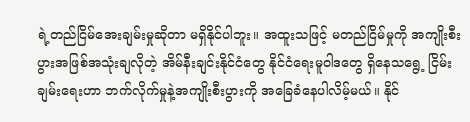ရဲ့တည်ငြိမ်အေးချမ်းမှုဆိုတာ မရှိနိုင်ပါဘူး။ အထူးသဖြင့် မတည်ငြိမ်မှုကို အကျိုးစီးပွားအဖြစ်အသုံးချလိုတဲ့ အိမ်နီးချင်းနိုင်ငံတွေ နိုင်ငံရေးမူဝါဒတွေ ရှိနေသရွေ့ ငြိမ်းချမ်းရေးဟာ ဘက်လိုက်မှုနဲ့အကျိုးစီးပွားကို အခြေခံနေပါလိမ့်မယ်။ နိုင်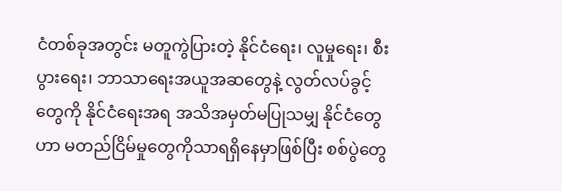ငံတစ်ခုအတွင်း မတူကွဲပြားတဲ့ နိုင်ငံရေး၊ လူမှုရေး၊ စီးပွားရေး၊ ဘာသာရေးအယူအဆတွေနဲ့ လွတ်လပ်ခွင့်တွေကို နိုင်ငံရေးအရ အသိအမှတ်မပြုသမျှ နိုင်ငံတွေဟာ မတည်ငြိမ်မှုတွေကိုသာရရှိနေမှာဖြစ်ပြီး စစ်ပွဲတွေ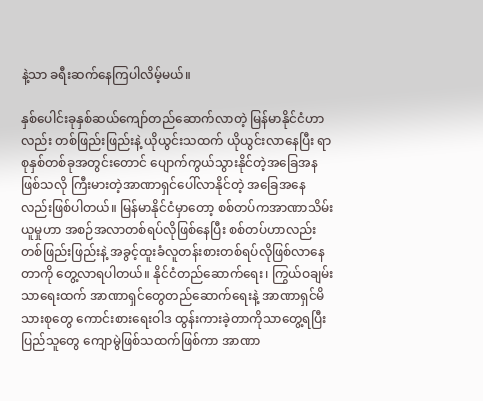နဲ့သာ ခရီးဆက်နေကြပါလိမ့်မယ်။

နှစ်ပေါင်းခုနှစ်ဆယ်ကျော်တည်ဆောက်လာတဲ့ မြန်မာနိုင်ငံဟာလည်း တစ်ဖြည်းဖြည်းနဲ့ ယိုယွင်းသထက် ယိုယွင်းလာနေပြီး ရာစုနှစ်တစ်ခုအတွင်းတောင် ပျောက်ကွယ်သွားနိုင်တဲ့အခြေအနဖြစ်သလို ကြီးမားတဲ့အာဏာရှင်ပေါ်လာနိုင်တဲ့ အခြေအနေလည်းဖြစ်ပါတယ်။ မြန်မာနိုင်ငံမှာတော့ စစ်တပ်ကအာဏာသိမ်းယူမှုဟာ အစဉ်အလာတစ်ရပ်လိုဖြစ်နေပြီး စစ်တပ်ဟာလည်း တစ်ဖြည်းဖြည်းနဲ့ အခွင့်ထူးခံလူတန်းစားတစ်ရပ်လိုဖြစ်လာနေတာကို တွေ့လာရပါတယ်။ နိုင်ငံတည်ဆောက်ရေး၊ ကြွယ်ဝချမ်းသာရေးထက် အာဏာရှင်တွေတည်ဆောက်ရေးနဲ့ အာဏာရှင်မိသားစုတွေ ကောင်းစားရေးဝါဒ ထွန်းကားခဲ့တာကိုသာတွေ့ရပြီး ပြည်သူတွေ ကျောမွဲဖြစ်သထက်ဖြစ်ကာ အာဏာ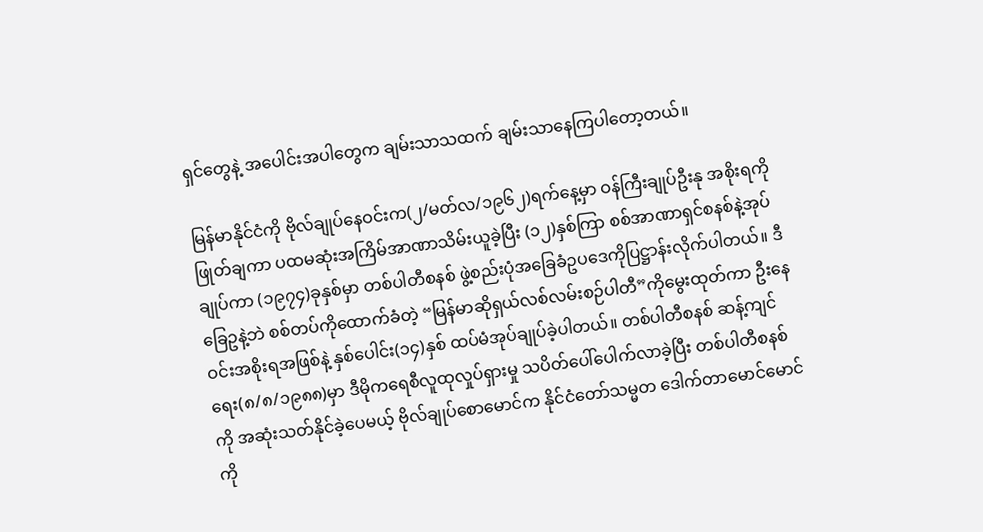ရှင်တွေနဲ့ အပေါင်းအပါတွေက ချမ်းသာသထက် ချမ်းသာနေကြပါတော့တယ်။

မြန်မာနိုင်ငံကို ဗိုလ်ချုပ်နေဝင်းက(၂/မတ်လ/၁၉၆၂)ရက်နေ့မှာ ဝန်ကြီးချုပ်ဦးနု အစိုးရကိုဖြုတ်ချကာ ပထမဆုံးအကြိမ်အာဏာသိမ်းယူခဲ့ပြီး (၁၂)နှစ်ကြာ စစ်အာဏာရှင်စနစ်နဲ့အုပ်ချုပ်ကာ (၁၉၇၄)ခုနှစ်မှာ တစ်ပါတီစနစ် ဖွဲ့စည်းပုံအခြေခံဥပဒေကိုပြဋ္ဌာန်းလိုက်ပါတယ်။ ဒီခြေဥနဲ့ဘဲ စစ်တပ်ကိုထောက်ခံတဲ့ “မြန်မာဆိုရှယ်လစ်လမ်းစဉ်ပါတီ”ကိုမွေးထုတ်ကာ ဦးနေဝင်းအစိုးရအဖြစ်နဲ့ နှစ်ပေါင်း(၁၄)နှစ် ထပ်မံအုပ်ချုပ်ခဲ့ပါတယ်။ တစ်ပါတီစနစ် ဆန့်ကျင်ရေး(၈/၈/၁၉၈၈)မှာ ဒီမိုကရေစီလူထုလှုပ်ရှားမှု သပိတ်ပေါ်ပေါက်လာခဲ့ပြီး တစ်ပါတီစနစ်ကို အဆုံးသတ်နိုင်ခဲ့ပေမယ့် ဗိုလ်ချုပ်စောမောင်က နိုင်ငံတော်သမ္မတ ဒေါက်တာမောင်မောင်ကို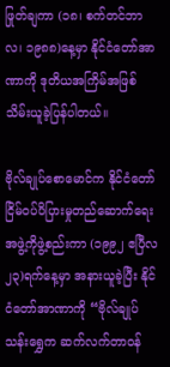ဖြုတ်ချကာ (၁၈၊ စက်တင်ဘာလ၊ ၁၉၈၈)နေ့မှာ နိုင်ငံတော်အာဏာကို ဒုတိယအကြိမ်အဖြစ် သိမ်းယူခဲ့ပြန်ပါတယ်။

ဗိုလ်ချုပ်စောမောင်က နိုင်ငံတော်ငြိမ်ဝပ်ပိပြားမှုတည်ဆောက်ရေး အဖွဲ့ကိုဖွဲ့စည်းကာ (၁၉၉၂ ဧပြီလ ၂၃)ရက်နေ့မှာ အနားယူခဲ့ပြီး နိုင်ငံတော်အာဏာကို “ဗိုလ်ချုပ်သန်းရွှေက ဆက်လက်တာဝန်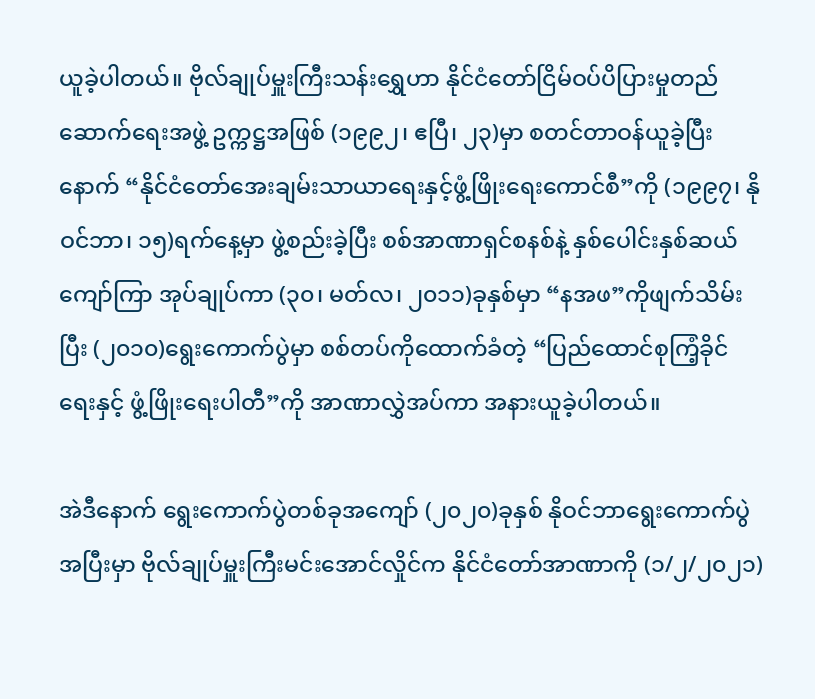ယူခဲ့ပါတယ်။ ဗိုလ်ချုပ်မှူးကြီးသန်းရွှေဟာ နိုင်ငံတော်ငြိမ်ဝပ်ပိပြားမှုတည်ဆောက်ရေးအဖွဲ့ ဥက္ကဋ္ဌအဖြစ် (၁၉၉၂၊ ဧပြီ၊ ၂၃)မှာ စတင်တာဝန်ယူခဲ့ပြီးနောက် “နိုင်ငံတော်အေးချမ်းသာယာရေးနှင့်ဖွံ့ဖြိုးရေးကောင်စီ”ကို (၁၉၉၇၊ နိုဝင်ဘာ၊ ၁၅)ရက်နေ့မှာ ဖွဲ့စည်းခဲ့ပြီး စစ်အာဏာရှင်စနစ်နဲ့ နှစ်ပေါင်းနှစ်ဆယ်ကျော်ကြာ အုပ်ချုပ်ကာ (၃၀၊ မတ်လ၊ ၂၀၁၁)ခုနှစ်မှာ “နအဖ”ကိုဖျက်သိမ်းပြီး (၂၀၁၀)ရွေးကောက်ပွဲမှာ စစ်တပ်ကိုထောက်ခံတဲ့ “ပြည်ထောင်စုကြံ့ခိုင်ရေးနှင့် ဖွံ့ဖြိုးရေးပါတီ”ကို အာဏာလွှဲအပ်ကာ အနားယူခဲ့ပါတယ်။

အဲဒီနောက် ရွေးကောက်ပွဲတစ်ခုအကျော် (၂၀၂၀)ခုနှစ် နိုဝင်ဘာရွေးကောက်ပွဲအပြီးမှာ ဗိုလ်ချုပ်မှူးကြီးမင်းအောင်လှိုင်က နိုင်ငံတော်အာဏာကို (၁/၂/၂၀၂၁)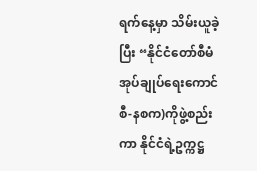ရက်နေ့မှာ သိမ်းယူခဲ့ပြီး “နိုင်ငံတော်စီမံအုပ်ချုပ်ရေးကောင်စီ-နစက)ကိုဖွဲ့စည်းကာ နိုင်ငံရဲ့ဥက္ကဋ္ဌ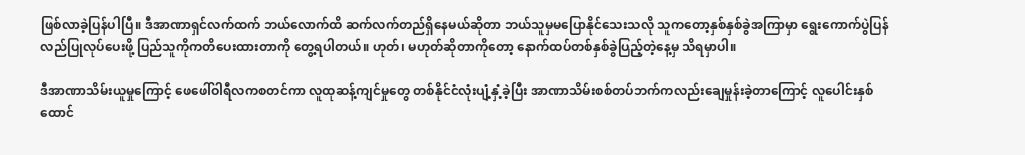ဖြစ်လာခဲ့ပြန်ပါပြီ။ ဒီအာဏာရှင်လက်ထက် ဘယ်လောက်ထိ ဆက်လက်တည်ရှိနေမယ်ဆိုတာ ဘယ်သူမှမပြောနိုင်သေးသလို သူကတော့နှစ်နှစ်ခွဲအကြာမှာ ရွေးကောက်ပွဲပြန်လည်ပြုလုပ်ပေးဖို့ ပြည်သူကိုကတိပေးထားတာကို တွေ့ရပါတယ်။ ဟုတ်၊ မဟုတ်ဆိုတာကိုတော့ နောက်ထပ်တစ်နှစ်ခွဲပြည့်တဲ့နေ့မှ သိရမှာပါ။

ဒီအာဏာသိမ်းယူမှုကြောင့် ဖေဖေါ်ဝါရီလကစတင်ကာ လူထုဆန့်ကျင်မှုတွေ တစ်နိုင်ငံလုံးပျံ့နှံ့ခဲ့ပြီး အာဏာသိမ်းစစ်တပ်ဘက်ကလည်းချေမှုန်းခဲ့တာကြောင့် လူပေါင်းနှစ်ထောင်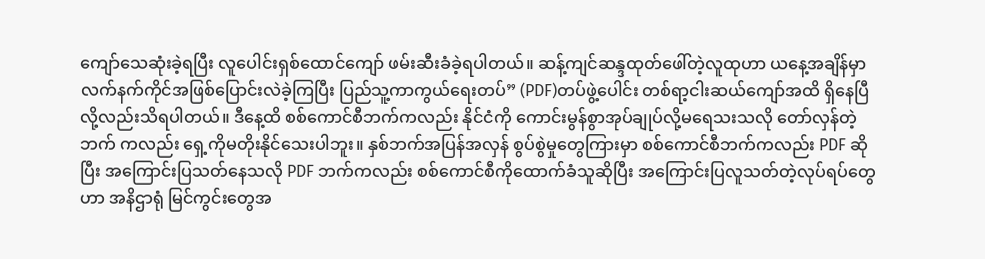ကျော်သေဆုံးခဲ့ရပြီး လူပေါင်းရှစ်ထောင်ကျော် ဖမ်းဆီးခံခဲ့ရပါတယ်။ ဆန့်ကျင်ဆန္ဒထုတ်ဖေါ်တဲ့လူထုဟာ ယနေ့အချိန်မှာ လက်နက်ကိုင်အဖြစ်ပြောင်းလဲခဲ့ကြပြီး ပြည်သူ့ကာကွယ်ရေးတပ်” (PDF)တပ်ဖွဲ့ပေါင်း တစ်ရာ့ငါးဆယ်ကျော်အထိ ရှိနေပြီလို့လည်းသိရပါတယ်။ ဒီနေ့ထိ စစ်ကောင်စီဘက်ကလည်း နိုင်ငံကို ကောင်းမွန်စွာအုပ်ချုပ်လို့မရေသးသလို တော်လှန်တဲ့ဘက် ကလည်း ရှေ့ကိုမတိုးနိုင်သေးပါဘူး။ နှစ်ဘက်အပြန်အလှန် စွပ်စွဲမှုတွေကြားမှာ စစ်ကောင်စီဘက်ကလည်း PDF ဆိုပြီး အကြောင်းပြသတ်နေသလို PDF ဘက်ကလည်း စစ်ကောင်စီကိုထောက်ခံသူဆိုပြီး အကြောင်းပြလူသတ်တဲ့လုပ်ရပ်တွေဟာ အနိဌာရုံ မြင်ကွင်းတွေအ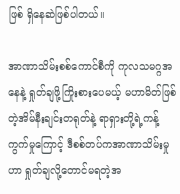ဖြစ် ရှိနေဆဲဖြစ်ပါတယ်။

အာဏာသိမ်းစစ်ကောင်စီကို ကုလသမဂ္ဂအနေနဲ့ ရှုတ်ချဖို့ကြိုးစားပေမယ့် မဟာမိတ်ဖြစ်တဲ့အိမ်နီးချင်းတရုတ်နဲ့ ရာရှားတို့ရဲ့ကန့်ကွက်မှုကြောင့် ဒီစစ်တပ်ကအာဏာသိမ်းမှုဟာ ရှုတ်ချလို့တောင်မရတဲ့အ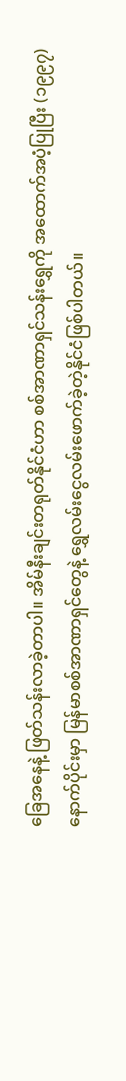ခြေအနေနဲ့ ဖြတ်သန်းလာခဲ့တာပါ။ အိမ်နီးချင်းတရုတ်နိုင်ငံဟာ စစ်အာဏာရှင်သန်းရွှေကို အထောက်အပံ့ပြုပြီး (၁၉၉၇)နောက်ပိုင်းမှာ မြန်မာစစ်အာဏာရှင်တွေနဲ့ ရွှေလမ်းငွေလမ်းဖောက်ခဲ့တဲ့နိုင်ငံဖြစ်ပါတယ်။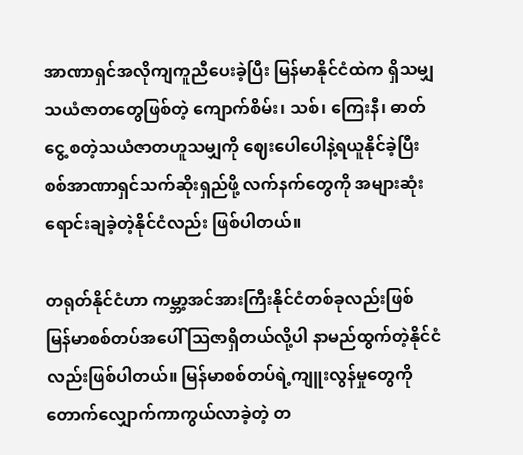အာဏာရှင်အလိုကျကူညီပေးခဲ့ပြီး မြန်မာနိုင်ငံထဲက ရှိသမျှသယံဇာတတွေဖြစ်တဲ့ ကျောက်စိမ်း၊ သစ်၊ ကြေးနီ၊ ဓာတ်ငွေ့ စတဲ့သယံဇာတဟူသမျှကို ဈေးပေါပေါနဲ့ရယူနိုင်ခဲ့ပြီး စစ်အာဏာရှင်သက်ဆိုးရှည်ဖို့ လက်နက်တွေကို အများဆုံးရောင်းချခဲ့တဲ့နိုင်ငံလည်း ဖြစ်ပါတယ်။

တရုတ်နိုင်ငံဟာ ကမ္ဘာ့အင်အားကြီးနိုင်ငံတစ်ခုလည်းဖြစ် မြန်မာစစ်တပ်အပေါ် ဩဇာရှိတယ်လို့ပါ နာမည်ထွက်တဲ့နိုင်ငံလည်းဖြစ်ပါတယ်။ မြန်မာစစ်တပ်ရဲ့ကျူးလွန်မှုတွေကို တောက်လျှောက်ကာကွယ်လာခဲ့တဲ့ တ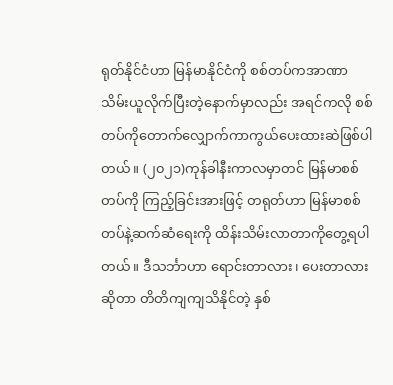ရုတ်နိုင်ငံဟာ မြန်မာနိုင်ငံကို စစ်တပ်ကအာဏာသိမ်းယူလိုက်ပြီးတဲ့နောက်မှာလည်း အရင်ကလို စစ်တပ်ကိုတောက်လျှောက်ကာကွယ်ပေးထားဆဲဖြစ်ပါတယ်။ (၂၀၂၁)ကုန်ခါနီးကာလမှာတင် မြန်မာစစ်တပ်ကို ကြည့်ခြင်းအားဖြင့် တရုတ်ဟာ မြန်မာစစ်တပ်နဲ့ဆက်ဆံရေးကို ထိန်းသိမ်းလာတာကိုတွေ့ရပါတယ်။ ဒီသင်္ဘာဟာ ရောင်းတာလား၊ ပေးတာလားဆိုတာ တိတိကျကျသိနိုင်တဲ့ နှစ်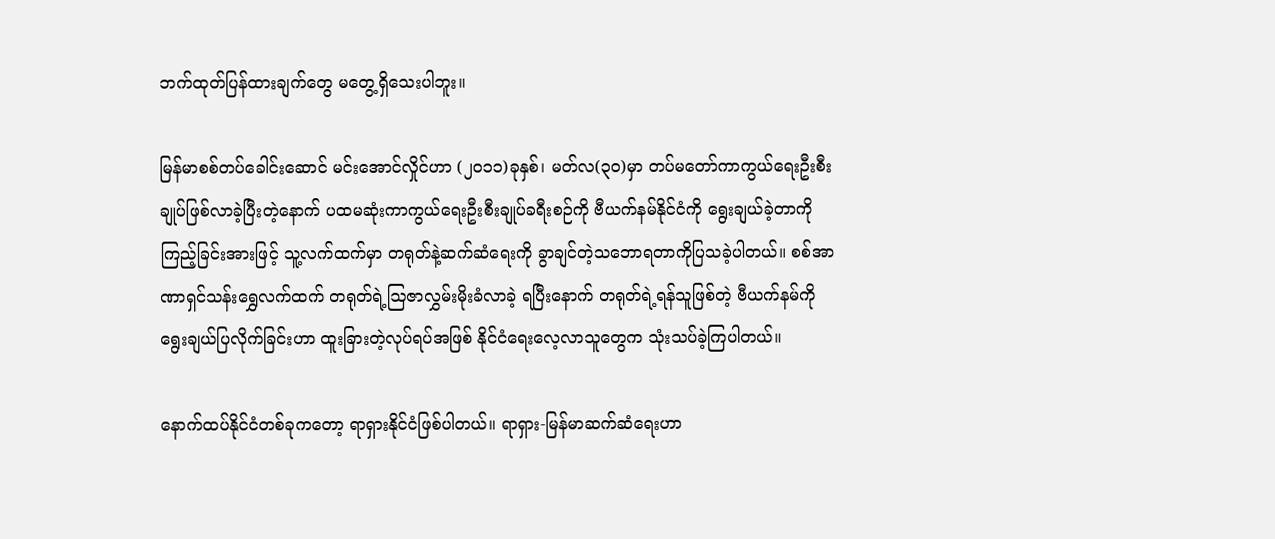ဘက်ထုတ်ပြန်ထားချက်တွေ မတွေ့ရှိသေးပါဘူး။

မြန်မာစစ်တပ်ခေါင်းဆောင် မင်းအောင်လှိုင်ဟာ (၂၀၁၁)ခုနှစ်၊ မတ်လ(၃၀)မှာ တပ်မတော်ကာကွယ်ရေးဦးစီးချုပ်ဖြစ်လာခဲ့ပြီးတဲ့နောက် ပထမဆုံးကာကွယ်ရေးဦးစီးချုပ်ခရီးစဉ်ကို ဗီယက်နမ်နိုင်ငံကို ရွေးချယ်ခဲ့တာကိုကြည့်ခြင်းအားဖြင့် သူ့လက်ထက်မှာ တရုတ်နဲ့ဆက်ဆံရေးကို ခွာချင်တဲ့သဘောရတာကိုပြသခဲ့ပါတယ်။ စစ်အာဏာရှင်သန်းရွှေလက်ထက် တရုတ်ရဲ့ဩဇာလွှမ်းမိုးခံလာခဲ့ ရပြီးနောက် တရုတ်ရဲ့ရန်သူဖြစ်တဲ့ ဗီယက်နမ်ကို ရွေးချယ်ပြလိုက်ခြင်းဟာ ထူးခြားတဲ့လုပ်ရပ်အဖြစ် နိုင်ငံရေးလေ့လာသူတွေက သုံးသပ်ခဲ့ကြပါတယ်။

နောက်ထပ်နိုင်ငံတစ်ခုကတော့ ရာရှားနိုင်ငံဖြစ်ပါတယ်။ ရာရှား-မြန်မာဆက်ဆံရေးဟာ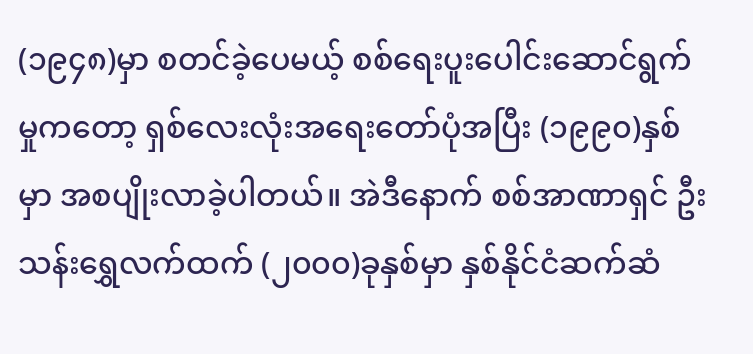(၁၉၄၈)မှာ စတင်ခဲ့ပေမယ့် စစ်ရေးပူးပေါင်းဆောင်ရွက်မှုကတော့ ရှစ်လေးလုံးအရေးတော်ပုံအပြီး (၁၉၉၀)နှစ်မှာ အစပျိုးလာခဲ့ပါတယ်။ အဲဒီနောက် စစ်အာဏာရှင် ဦးသန်းရွှေလက်ထက် (၂၀၀၀)ခုနှစ်မှာ နှစ်နိုင်ငံဆက်ဆံ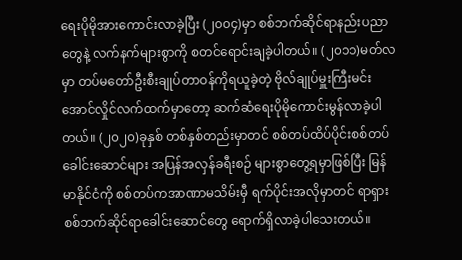ရေးပိုမိုအားကောင်းလာခဲ့ပြီး (၂၀၀၄)မှာ စစ်ဘက်ဆိုင်ရာနည်းပညာတွေနဲ့ လက်နက်များစွာကို စတင်ရောင်းချခဲ့ပါတယ်။ (၂၀၁၁)မတ်လမှာ တပ်မတော်ဦးစီးချုပ်တာဝန်ကိုရယူခဲ့တဲ့ ဗိုလ်ချုပ်မှူးကြီးမင်းအောင်လှိုင်လက်ထက်မှာတော့ ဆက်ဆံရေးပိုမိုကောင်းမွန်လာခဲ့ပါတယ်။ (၂၀၂၀)ခုနှစ် တစ်နှစ်တည်းမှာတင် စစ်တပ်ထိပ်ပိုင်းစစ်တပ်ခေါင်းဆောင်များ အပြန်အလှန်ခရီးစဉ် များစွာတွေ့ရမှာဖြစ်ပြီး မြန်မာနိုင်ငံကို စစ်တပ်ကအာဏာမသိမ်းမှီ ရက်ပိုင်းအလိုမှာတင် ရာရှားစစ်ဘက်ဆိုင်ရာခေါင်းဆောင်တွေ ရောက်ရှိလာခဲ့ပါသေးတယ်။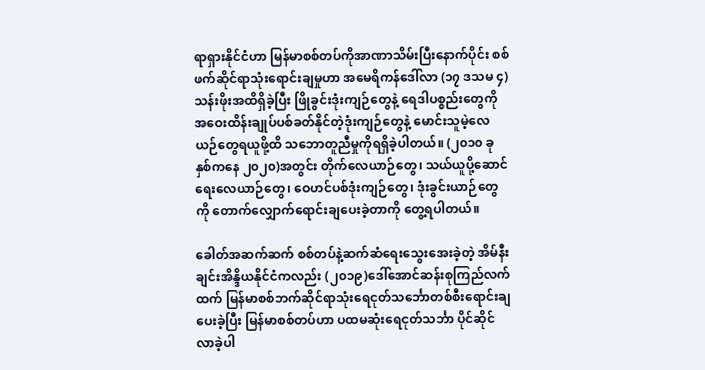ရာရှားနိုင်ငံဟာ မြန်မာစစ်တပ်ကိုအာဏာသိမ်းပြီးနောက်ပိုင်း စစ်ဖက်ဆိုင်ရာသုံးရောင်းချမှုဟာ အမေရိကန်ဒေါ်လာ (၁၇ ဒသမ ၄)သန်းဖိုးအထိရှိခဲ့ပြီး ဖြိုခွင်းဒုံးကျဉ်တွေနဲ့ ရေဒါပစ္စည်းတွေကို အဝေးထိန်းချုပ်ပစ်ခတ်နိုင်တဲ့ဒုံးကျဉ်တွေနဲ့ မောင်းသူမဲ့လေယဉ်တွေရယူဖို့ထိ သဘောတူညီမှုကိုရရှိခဲ့ပါတယ်။ (၂၀၁၀ ခုနှစ်ကနေ ၂၀၂၀)အတွင်း တိုက်လေယာဉ်တွေ၊ သယ်ယူပို့ဆောင်ရေးလေယာဉ်တွေ၊ ဝေဟင်ပစ်ဒုံးကျဉ်တွေ၊ ဒုံးခွင်းယာဉ်တွေကို တောက်လျှောက်ရောင်းချပေးခဲ့တာကို တွေ့ရပါတယ်။

ခေါတ်အဆက်ဆက် စစ်တပ်နဲ့ဆက်ဆံရေးသွေးအေးခဲ့တဲ့ အိမ်နီးချင်းအိန္ဒိယနိုင်ငံကလည်း (၂၀၁၉)ဒေါ်အောင်ဆန်းစုကြည်လက်ထက် မြန်မာစစ်ဘက်ဆိုင်ရာသုံးရေငုတ်သင်္ဘောတစ်စီးရောင်းချပေးခဲ့ပြီး မြန်မာစစ်တပ်ဟာ ပထမဆုံးရေငုတ်သင်္ဘာ ပိုင်ဆိုင်လာခဲ့ပါ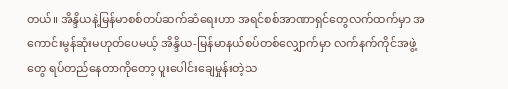တယ်။ အိန္ဒိယနဲ့မြန်မာစစ်တပ်ဆက်ဆံရေးဟာ အရင်စစ်အာဏာရှင်တွေလက်ထက်မှာ အကောင်းမွန်ဆုံးမဟုတ်ပေမယ့် အိန္ဒိယ-မြန်မာနယ်စပ်တစ်လျှောက်မှာ လက်နက်ကိုင်အဖွဲ့တွေ ရပ်တည်နေတာကိုတော့ ပူးပေါင်းချေမှုန်းတဲ့သ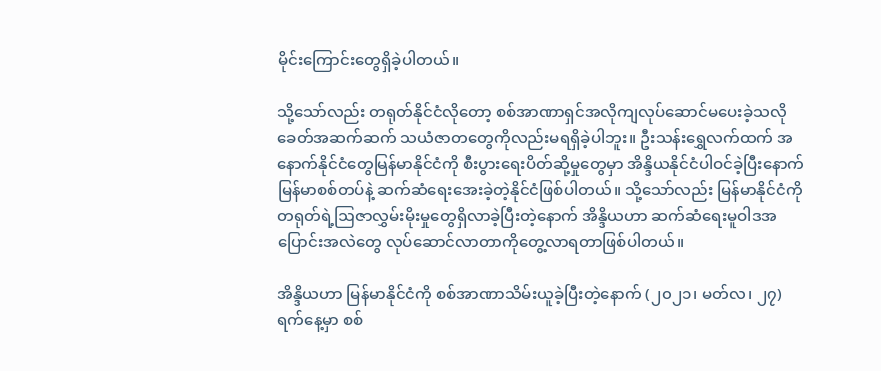မိုင်းကြောင်းတွေရှိခဲ့ပါတယ်။

သို့သော်လည်း တရုတ်နိုင်ငံလိုတော့ စစ်အာဏာရှင်အလိုကျလုပ်ဆောင်မပေးခဲ့သလို ခေတ်အဆက်ဆက် သယံဇာတတွေကိုလည်းမရရှိခဲ့ပါဘူး။ ဦးသန်းရွှေလက်ထက် အနောက်နိုင်ငံတွေမြန်မာနိုင်ငံကို စီးပွားရေးပိတ်ဆို့မှုတွေမှာ အိန္ဒိယနိုင်ငံပါဝင်ခဲ့ပြီးနောက် မြန်မာစစ်တပ်နဲ့ ဆက်ဆံရေးအေးခဲ့တဲ့နိုင်ငံဖြစ်ပါတယ်။ သို့သော်လည်း မြန်မာနိုင်ငံကို တရုတ်ရဲ့ဩဇာလွှမ်းမိုးမှုတွေရှိလာခဲ့ပြီးတဲ့နောက် အိန္ဒိယဟာ ဆက်ဆံရေးမူဝါဒအပြောင်းအလဲတွေ လုပ်ဆောင်လာတာကိုတွေ့လာရတာဖြစ်ပါတယ်။

အိန္ဒိယဟာ မြန်မာနိုင်ငံကို စစ်အာဏာသိမ်းယူခဲ့ပြီးတဲ့နောက် (၂၀၂၁၊ မတ်လ၊ ၂၇)ရက်နေ့မှာ စစ်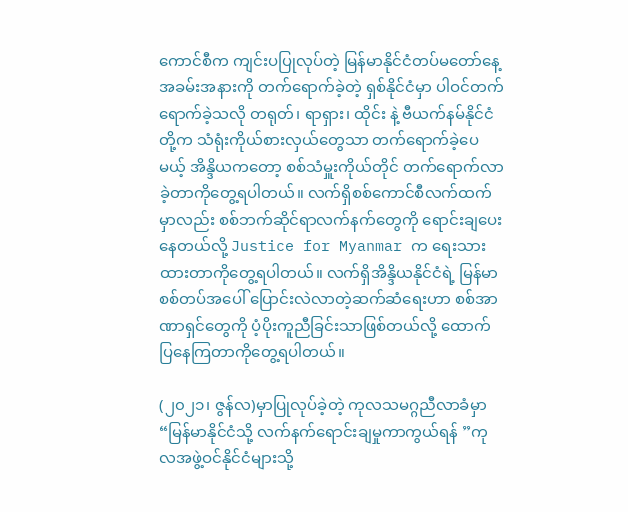ကောင်စီက ကျင်းပပြုလုပ်တဲ့ မြန်မာနိုင်ငံတပ်မတော်နေ့အခမ်းအနားကို တက်ရောက်ခဲ့တဲ့ ရှစ်နိုင်ငံမှာ ပါဝင်တက်ရောက်ခဲ့သလို တရုတ်၊ ရာရှား၊ ထိုင်း နဲ့ ဗီယက်နမ်နိုင်ငံတို့က သံရုံးကိုယ်စားလှယ်တွေသာ တက်ရောက်ခဲ့ပေမယ့် အိန္ဒိယကတော့ စစ်သံမှူးကိုယ်တိုင် တက်ရောက်လာခဲ့တာကိုတွေ့ရပါတယ်။ လက်ရှိစစ်ကောင်စီလက်ထက်မှာလည်း စစ်ဘက်ဆိုင်ရာလက်နက်တွေကို ရောင်းချပေးနေတယ်လို့ Justice for Myanmar က ရေးသားထားတာကိုတွေ့ရပါတယ်။ လက်ရှိအိန္ဒိယနိုင်ငံရဲ့ မြန်မာစစ်တပ်အပေါ် ပြောင်းလဲလာတဲ့ဆက်ဆံရေးဟာ စစ်အာဏာရှင်တွေကို ပံ့ပိုးကူညီခြင်းသာဖြစ်တယ်လို့ ထောက်ပြနေကြတာကိုတွေ့ရပါတယ်။

(၂၀၂၁၊ ဇွန်လ)မှာပြုလုပ်ခဲ့တဲ့ ကုလသမဂ္ဂညီလာခံမှာ “မြန်မာနိုင်ငံသို့ လက်နက်ရောင်းချမှုကာကွယ်ရန် ”ကုလအဖွဲ့ဝင်နိုင်ငံများသို့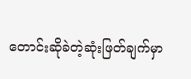တောင်းဆိုခဲတဲ့ဆုံးဖြတ်ချက်မှာ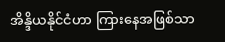အိန္ဒိယနိုင်ငံဟာ ကြားနေအဖြစ်သာ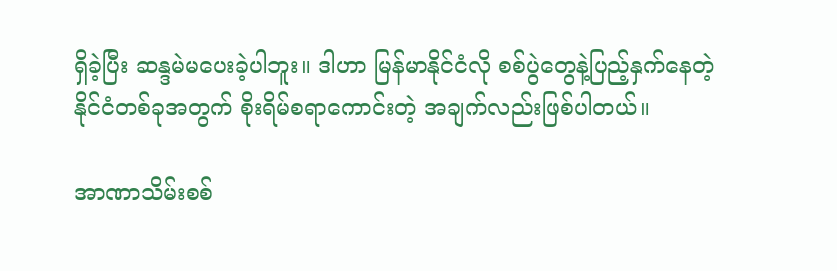ရှိခဲ့ပြီး ဆန္ဒမဲမပေးခဲ့ပါဘူး။ ဒါဟာ မြန်မာနိုင်ငံလို စစ်ပွဲတွေနဲ့ပြည့်နှက်နေတဲ့ နိုင်ငံတစ်ခုအတွက် စိုးရိမ်စရာကောင်းတဲ့ အချက်လည်းဖြစ်ပါတယ်။

အာဏာသိမ်းစစ်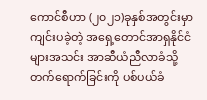ကောင်စီဟာ (၂၀၂၁)ခုနှစ်အတွင်းမှာ ကျင်းပခဲ့တဲ့ အရှေ့တောင်အာရှနိုင်ငံများအသင်း အာဆီယံညီလာခံသို့ တက်ရောက်ခြင်းကို ပစ်ပယ်ခံ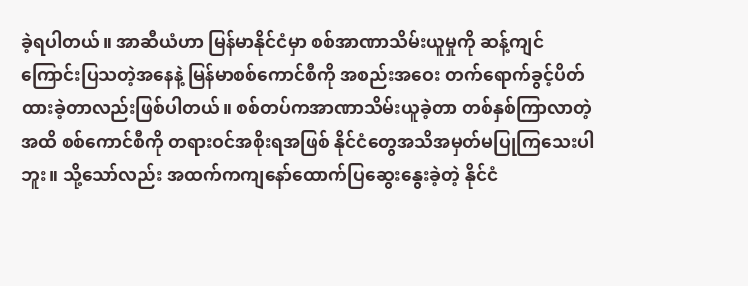ခဲ့ရပါတယ်။ အာဆီယံဟာ မြန်မာနိုင်ငံမှာ စစ်အာဏာသိမ်းယူမှုကို ဆန့်ကျင်ကြောင်းပြသတဲ့အနေနဲ့ မြန်မာစစ်ကောင်စီကို အစည်းအဝေး တက်ရောက်ခွင့်ပိတ်ထားခဲ့တာလည်းဖြစ်ပါတယ်။ စစ်တပ်ကအာဏာသိမ်းယူခဲ့တာ တစ်နှစ်ကြာလာတဲ့အထိ စစ်ကောင်စီကို တရားဝင်အစိုးရအဖြစ် နိုင်ငံတွေအသိအမှတ်မပြုကြသေးပါဘူး။ သို့သော်လည်း အထက်ကကျနော်ထောက်ပြဆွေးနွေးခဲ့တဲ့ နိုင်ငံ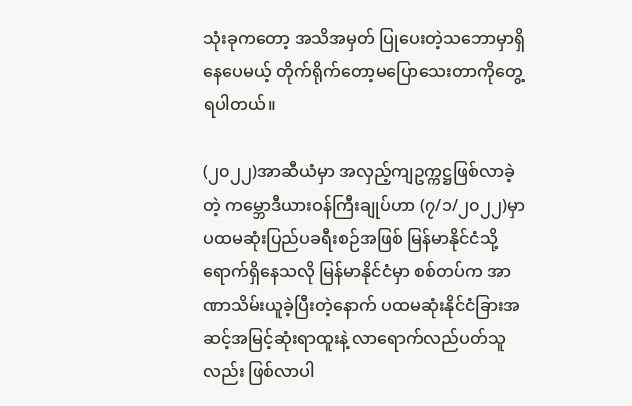သုံးခုကတော့ အသိအမှတ် ပြုပေးတဲ့သဘောမှာရှိနေပေမယ့် တိုက်ရိုက်တော့မပြောသေးတာကိုတွေ့ရပါတယ်။

(၂၀၂၂)အာဆီယံမှာ အလှည့်ကျဥက္ကဋ္ဌဖြစ်လာခဲ့တဲ့ ကမ္ဘောဒီယားဝန်ကြီးချုပ်ဟာ (၇/၁/၂၀၂၂)မှာ ပထမဆုံးပြည်ပခရီးစဉ်အဖြစ် မြန်မာနိုင်ငံသို့ရောက်ရှိနေသလို မြန်မာနိုင်ငံမှာ စစ်တပ်က အာဏာသိမ်းယူခဲ့ပြီးတဲ့နောက် ပထမဆုံးနိုင်ငံခြားအဆင့်အမြင့်ဆုံးရာထူးနဲ့ လာရောက်လည်ပတ်သူလည်း ဖြစ်လာပါ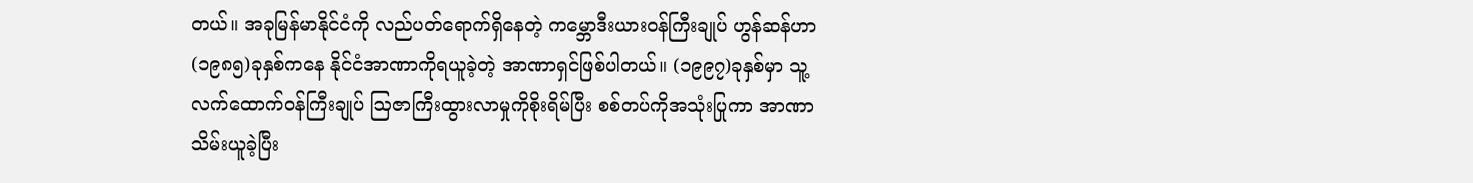တယ်။ အခုမြန်မာနိုင်ငံကို လည်ပတ်ရောက်ရှိနေတဲ့ ကမ္ဘောဒီးယားဝန်ကြီးချုပ် ဟွန်ဆန်ဟာ (၁၉၈၅)ခုနှစ်ကနေ နိုင်ငံအာဏာကိုရယူခဲ့တဲ့ အာဏာရှင်ဖြစ်ပါတယ်။ (၁၉၉၇)ခုနှစ်မှာ သူ့လက်ထောက်ဝန်ကြီးချုပ် ဩဇာကြီးထွားလာမှုကိုစိုးရိမ်ပြီး စစ်တပ်ကိုအသုံးပြုကာ အာဏာသိမ်းယူခဲ့ပြီး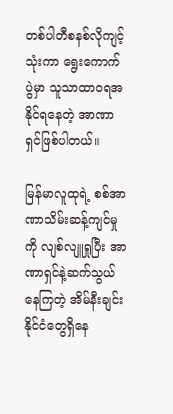တစ်ပါတီစနစ်လိုကျင့်သုံးကာ ရွေးကောက်ပွဲမှာ သူသာထာဝရအနိုင်ရနေတဲ့ အာဏာရှင်ဖြစ်ပါတယ်။

မြန်မာလူထုရဲ့ စစ်အာဏာသိမ်းဆန့်ကျင်မှုကို လျစ်လျူရှုပြီး အာဏာရှင်နဲ့ဆက်သွယ်နေကြတဲ့ အိမ်နီးချင်း နိုင်ငံတွေရှိနေ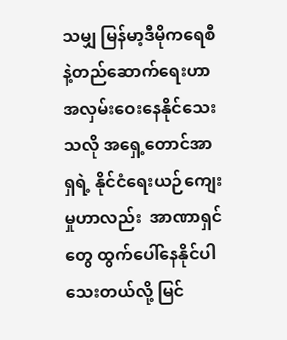သမျှ မြန်မာ့ဒီမိုကရေစီနဲ့တည်ဆောက်ရေးဟာ အလှမ်းဝေးနေနိုင်သေးသလို အရှေ့တောင်အာရှရဲ့ နိုင်ငံရေးယဉ်ကျေးမှုဟာလည်း  အာဏာရှင်တွေ ထွက်ပေါ်နေနိုင်ပါသေးတယ်လို့ မြင်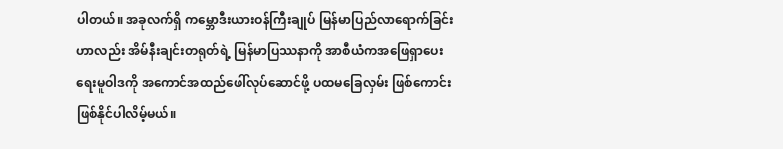ပါတယ်။ အခုလက်ရှိ ကမ္ဘောဒီးယားဝန်ကြီးချုပ် မြန်မာပြည်လာရောက်ခြင်းဟာလည်း အိမ်နီးချင်းတရုတ်ရဲ့ မြန်မာပြဿနာကို အာစီယံကအဖြေရှာပေးရေးမူဝါဒကို အကောင်အထည်ဖေါ်လုပ်ဆောင်ဖို့ ပထမခြေလှမ်း ဖြစ်ကောင်းဖြစ်နိုင်ပါလိမ့်မယ်။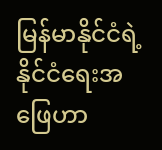မြန်မာနိုင်ငံရဲ့ နိုင်ငံရေးအဖြေဟာ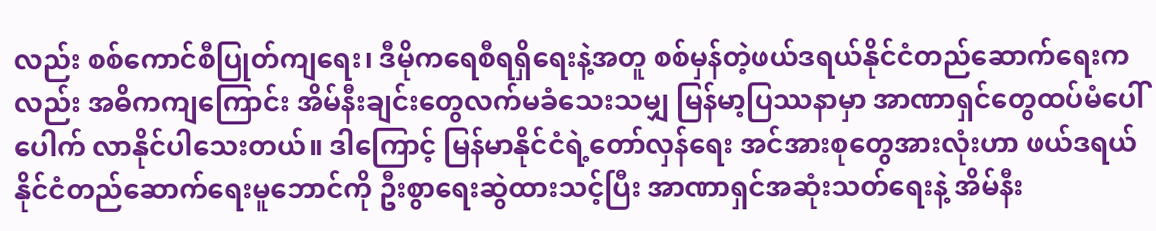လည်း စစ်ကောင်စီပြုတ်ကျရေး၊ ဒီမိုကရေစီရရှိရေးနဲ့အတူ စစ်မှန်တဲ့ဖယ်ဒရယ်နိုင်ငံတည်ဆောက်ရေးကလည်း အဓိကကျကြောင်း အိမ်နီးချင်းတွေလက်မခံသေးသမျှ မြန်မာ့ပြဿနာမှာ အာဏာရှင်တွေထပ်မံပေါ်ပေါက် လာနိုင်ပါသေးတယ်။ ဒါကြောင့် မြန်မာနိုင်ငံရဲ့တော်လှန်ရေး အင်အားစုတွေအားလုံးဟာ ဖယ်ဒရယ်နိုင်ငံတည်ဆောက်ရေးမူဘောင်ကို ဦးစွာရေးဆွဲထားသင့်ပြီး အာဏာရှင်အဆုံးသတ်ရေးနဲ့ အိမ်နီး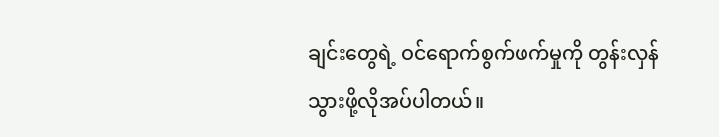ချင်းတွေရဲ့ ဝင်ရောက်စွက်ဖက်မှုကို တွန်းလှန်သွားဖို့လိုအပ်ပါတယ်။